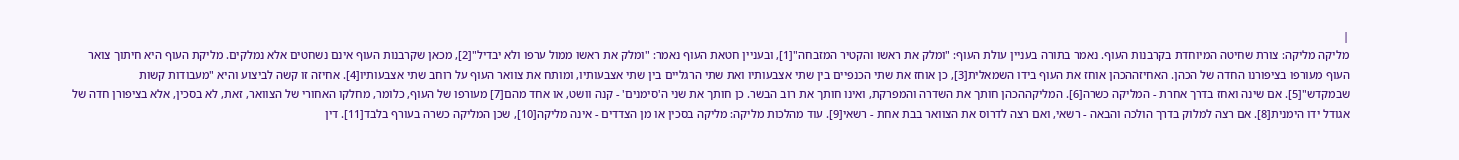|
מליקה מליקה: צורת שחיטה המיוחדת בקרבנות העוף. נאמר בתורה בעניין עולת העוף: "ומלק את ראשו והקטיר המזבחה"[1], ובעניין חטאת העוף נאמר: "ומלק את ראשו ממול ערפו ולא יבדיל"[2], מכאן שקרבנות העוף אינם נשחטים אלא נמלקים. מליקת העוף היא חיתוך צואר העוף מעורפו בציפורנו החדה של הכהן. האחיזההכהן אוחז את העוף בידו השמאלית[3], כן אוחז את שתי הכנפיים בין שתי אצבעותיו ואת שתי הרגליים בין שתי אצבעותיו, ומותח את צוואר העוף על רוחב שתי אצבעותיו[4]. אחיזה זו קשה לביצוע והיא "מעבודות קשות שבמקדש"[5]. אם שינה ואחז בדרך אחרת - המליקה כשרה[6]. המליקההכהן חותך את השדרה והמפרקת, ואינו חותך את רוב הבשר. כן חותך את שני ה'סימנים' - קנה וושט, או אחד מהם[7] מעורפו של העוף, כלומר, מחלקו האחורי של הצוואר, זאת, לא בסכין, אלא בציפורן חדה של אגודל ידו הימנית[8]. אם רצה למלוק בדרך הולכה והבאה - רשאי, ואם רצה לדרוס את הצוואר בבת אחת - רשאי[9]. עוד מהלכות מליקה: מליקה בסכין או מן הצדדים - אינה מליקה[10], שכן המליקה כשרה בעורף בלבד[11]. דין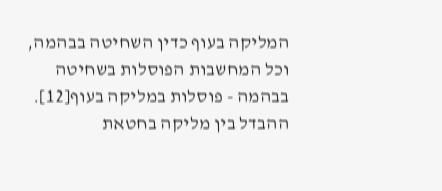המליקה בעוף כדין השחיטה בבהמה, וכל המחשבות הפוסלות בשחיטה בבהמה - פוסלות במליקה בעוף[12]. ההבדל בין מליקה בחטאת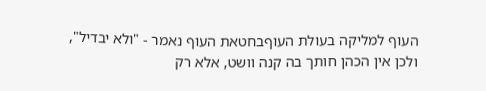העוף למליקה בעולת העוףבחטאת העוף נאמר - "ולא יבדיל", ולכן אין הכהן חותך בה קנה וושט, אלא רק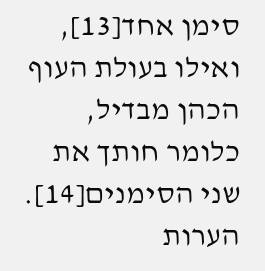סימן אחד[13], ואילו בעולת העוף הכהן מבדיל, כלומר חותך את שני הסימנים[14]. הערות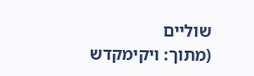שוליים
(מתוך: ויקימקדש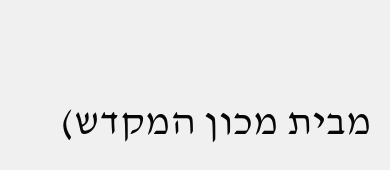מבית מכון המקדש)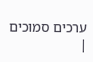ערכים סמוכים
|